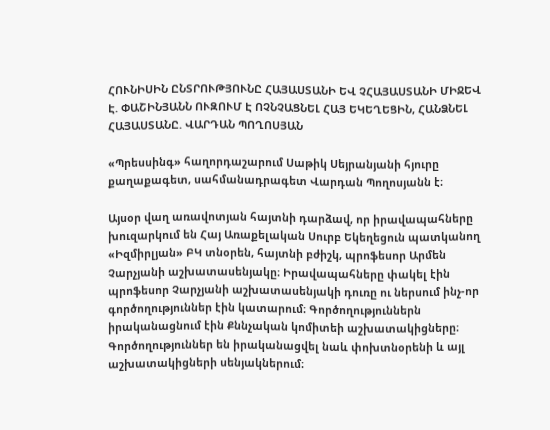ՀՈՒՆԻՍԻՆ ԸՆՏՐՈՒԹՅՈՒՆԸ ՀԱՅԱՍՏԱՆԻ ԵՎ ՉՀԱՅԱՍՏԱՆԻ ՄԻՋԵՎ Է. ՓԱՇԻՆՅԱՆՆ ՈՒԶՈՒՄ Է ՈՉՆՉԱՑՆԵԼ ՀԱՅ ԵԿԵՂԵՑԻՆ, ՀԱՆՁՆԵԼ ՀԱՅԱՍՏԱՆԸ. ՎԱՐԴԱՆ ՊՈՂՈՍՅԱՆ

«Պրեսսինգ» հաղորդաշարում Սաթիկ Սեյրանյանի հյուրը քաղաքագետ, սահմանադրագետ Վարդան Պողոսյանն է։

Այսօր վաղ առավոտյան հայտնի դարձավ, որ իրավապահները խուզարկում են Հայ Առաքելական Սուրբ Եկեղեցուն պատկանող «Իզմիրլյան» ԲԿ տնօրեն, հայտնի բժիշկ, պրոֆեսոր Արմեն Չարչյանի աշխատասենյակը։ Իրավապահները փակել էին պրոֆեսոր Չարչյանի աշխատասենյակի դուռը ու ներսում ինչ-որ գործողություններ էին կատարում։ Գործողություններն իրականացնում էին Քննչական կոմիտեի աշխատակիցները։ Գործողություններ են իրականացվել նաև փոխտնօրենի և այլ աշխատակիցների սենյակներում։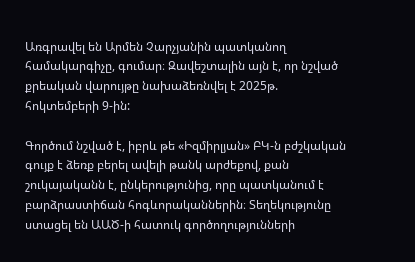Առգրավել են Արմեն Չարչյանին պատկանող համակարգիչը, գումար։ Զավեշտալին այն է, որ նշված քրեական վարույթը նախաձեռնվել է 2025թ. հոկտեմբերի 9-ին:

Գործում նշված է, իբրև թե «Իզմիրլյան» ԲԿ-ն բժշկական գույք է ձեռք բերել ավելի թանկ արժեքով, քան շուկայականն է, ընկերությունից, որը պատկանում է բարձրաստիճան հոգևորականներին։ Տեղեկությունը ստացել են ԱԱԾ-ի հատուկ գործողությունների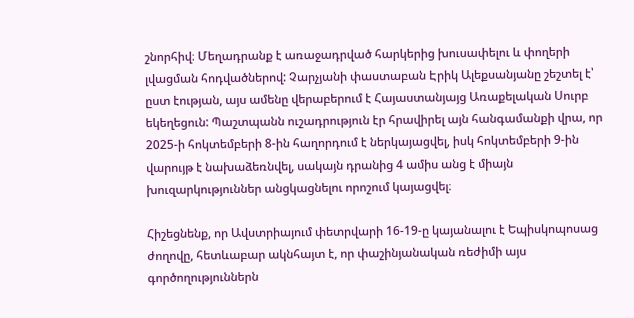շնորհիվ։ Մեղադրանք է առաջադրված հարկերից խուսափելու և փողերի լվացման հոդվածներով: Չարչյանի փաստաբան Էրիկ Ալեքսանյանը շեշտել է՝ ըստ էության, այս ամենը վերաբերում է Հայաստանյայց Առաքելական Սուրբ եկեղեցուն: Պաշտպանն ուշադրություն էր հրավիրել այն հանգամանքի վրա, որ 2025-ի հոկտեմբերի 8-ին հաղորդում է ներկայացվել, իսկ հոկտեմբերի 9-ին վարույթ է նախաձեռնվել, սակայն դրանից 4 ամիս անց է միայն խուզարկություններ անցկացնելու որոշում կայացվել։

Հիշեցնենք, որ Ավստրիայում փետրվարի 16-19-ը կայանալու է Եպիսկոպոսաց ժողովը, հետևաբար ակնհայտ է, որ փաշինյանական ռեժիմի այս գործողություններն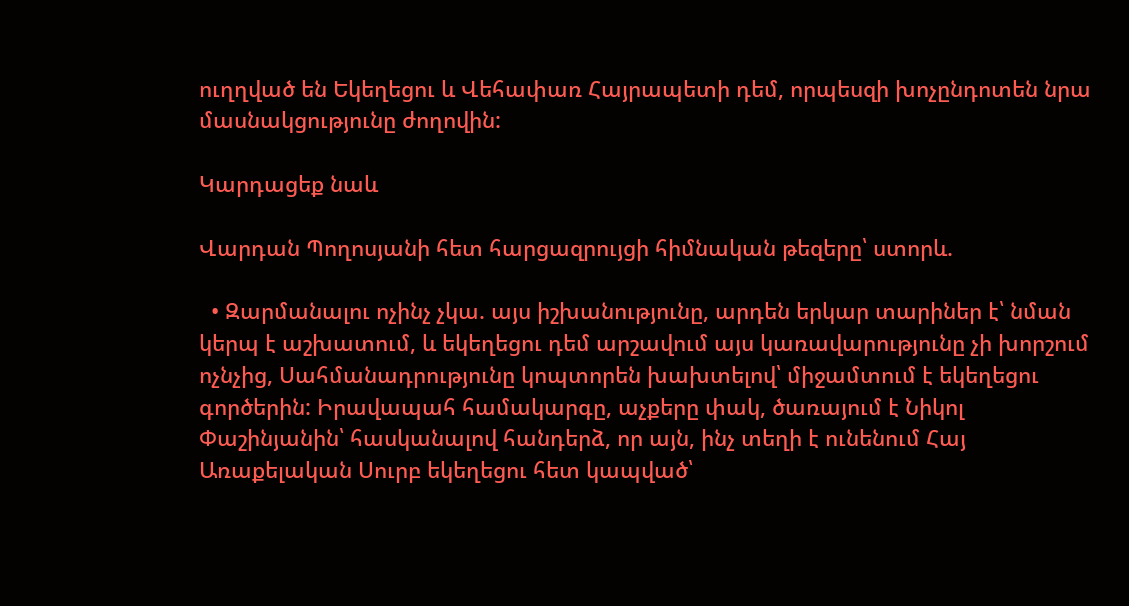ուղղված են Եկեղեցու և Վեհափառ Հայրապետի դեմ, որպեսզի խոչընդոտեն նրա մասնակցությունը ժողովին:

Կարդացեք նաև

Վարդան Պողոսյանի հետ հարցազրույցի հիմնական թեզերը՝ ստորև.

  • Զարմանալու ոչինչ չկա. այս իշխանությունը, արդեն երկար տարիներ է՝ նման կերպ է աշխատում, և եկեղեցու դեմ արշավում այս կառավարությունը չի խորշում ոչնչից, Սահմանադրությունը կոպտորեն խախտելով՝ միջամտում է եկեղեցու գործերին: Իրավապահ համակարգը, աչքերը փակ, ծառայում է Նիկոլ Փաշինյանին՝ հասկանալով հանդերձ, որ այն, ինչ տեղի է ունենում Հայ Առաքելական Սուրբ եկեղեցու հետ կապված՝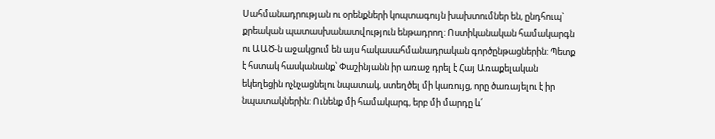Սահմանադրության ու օրենքների կոպտագույն խախտումներ են, ընդհուպ` քրեական պատասխանատվություն ենթադրող: Ոստիկանական համակարգն ու ԱԱԾ-ն աջակցում են այս հակասահմանադրական գործընթացներին: Պետք է հստակ հասկանանք՝ Փաշինյանն իր առաջ դրել է Հայ Առաքելական եկեղեցին ոչնչացնելու նպատակ, ստեղծել մի կառույց, որը ծառայելու է իր նպատակներին: Ունենք մի համակարգ, երբ մի մարդը և՛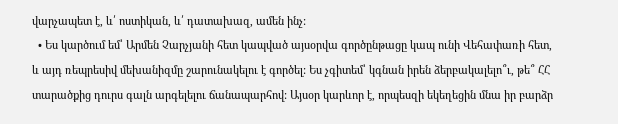վարչապետ է, և՛ ոստիկան, և՛ դատախազ, ամեն ինչ:
  • Ես կարծում եմ՝ Արմեն Չարչյանի հետ կապված այսօրվա գործընթացը կապ ունի Վեհափառի հետ, և այդ ռեպրեսիվ մեխանիզմը շարունակելու է գործել: Ես չգիտեմ՝ կգնան իրեն ձերբակալելո՞ւ, թե՞ ՀՀ տարածքից դուրս գալն արգելելու ճանապարհով: Այսօր կարևոր է, որպեսզի եկեղեցին մնա իր բարձր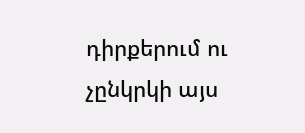դիրքերում ու չընկրկի այս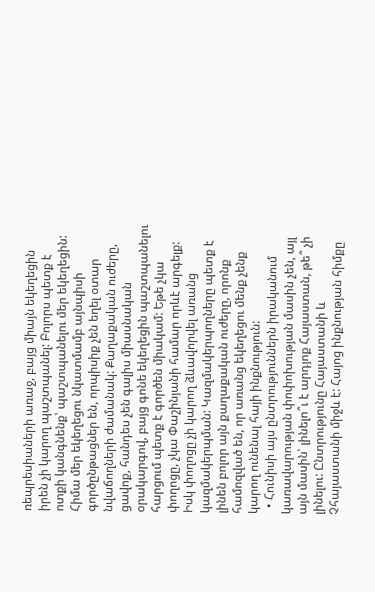ռեպրեսիաների առաջ, բայց միայն եկեղեցին իրեն չի կարող պաշտպանել: Բոլորս պետք է ոտքի կանգնենք՝ պաշտպանելու մեր եկեղեցին: Հիմա մեր եկեղեցու նկատմամբ այնպիսի գործընթացներ են, որպիսիք չեն եղել օտար նվաճողների ժամանակ: Քաղաքական ուժերը, ցավոք, հանդես չեն գալիս միասնական օրակարգով, բայց գոնե եկեղեցին պաշտպանելու հարցում պետք է գործեն միակամ: Եթե չկա փողոցը, չկա Փաշինյանի համար որևէ արգելք: Իսկ փողոցը չի կարող ձևավորվել առանց կազմակերպման: Կազմակերպողները պետք է լինեն բոլոր այն քաղաքական ուժերը, որոնք համոզված են, որ առանց եկեղեցու մենք չենք կարող ունենալ հայի ինքնություն:
  • Հունիսի այս ընտրություններն իրականում կառավարության փոփոխության մասին չեն, այլ այն մասին՝ լինելո՞ւ է արդյոք Հայաստան, թե՞ չի լինելու: Ընտրությունը Հայաստանի և Չհայաստանի միջև է: Հայոց ինքնության հիմքը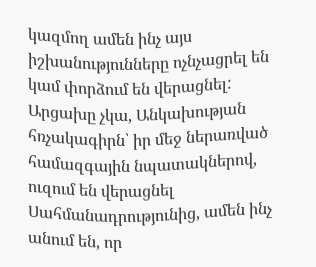կազմող ամեն ինչ այս իշխանությունները ոչնչացրել են կամ փորձում են վերացնել: Արցախը չկա, Անկախության հռչակագիրն՝ իր մեջ ներառված համազգային նպատակներով, ուզում են վերացնել Սահմանադրությունից, ամեն ինչ անում են, որ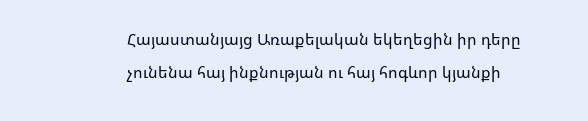Հայաստանյայց Առաքելական եկեղեցին իր դերը չունենա հայ ինքնության ու հայ հոգևոր կյանքի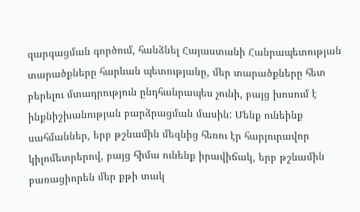զարգացման գործում, հանձնել Հայաստանի Հանրապետության տարածքները հարևան պետությանը, մեր տարածքները հետ բերելու մտադրություն ընդհանրապես չունի, բայց խոսում է ինքնիշխանության բարձրացման մասին: Մենք ունեինք սահմաններ, երբ թշնամին մեզնից հեռու էր հարյուրավոր կիլոմետրերով, բայց հիմա ունենք իրավիճակ, երբ թշնամին բառացիորեն մեր քթի տակ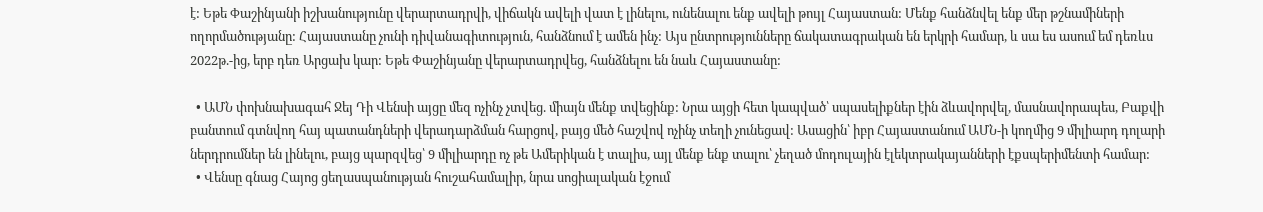է: Եթե Փաշինյանի իշխանությունը վերարտադրվի, վիճակն ավելի վատ է լինելու, ունենալու ենք ավելի թույլ Հայաստան: Մենք հանձնվել ենք մեր թշնամիների ողորմածությանը: Հայաստանը չունի դիվանագիտություն, հանձնում է ամեն ինչ: Այս ընտրությունները ճակատագրական են երկրի համար, և սա ես ասում եմ դեռևս 2022թ.-ից, երբ դեռ Արցախ կար: Եթե Փաշինյանը վերարտադրվեց, հանձնելու են նաև Հայաստանը:

  • ԱՄՆ փոխնախագահ Ջեյ Դի Վենսի այցը մեզ ոչինչ չտվեց. միայն մենք տվեցինք: Նրա այցի հետ կապված՝ սպասելիքներ էին ձևավորվել, մասնավորապես, Բաքվի բանտում գտնվող հայ պատանդների վերադարձման հարցով, բայց մեծ հաշվով ոչինչ տեղի չունեցավ: Ասացին՝ իբր Հայաստանում ԱՄՆ-ի կողմից 9 միլիարդ դոլարի ներդրումներ են լինելու, բայց պարզվեց՝ 9 միլիարդը ոչ թե Ամերիկան է տալիս, այլ մենք ենք տալու՝ չեղած մոդուլային էլեկտրակայանների էքսպերիմենտի համար:
  • Վենսը գնաց Հայոց ցեղասպանության հուշահամալիր, նրա սոցիալական էջում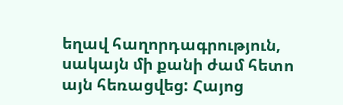եղավ հաղորդագրություն, սակայն մի քանի ժամ հետո այն հեռացվեց: Հայոց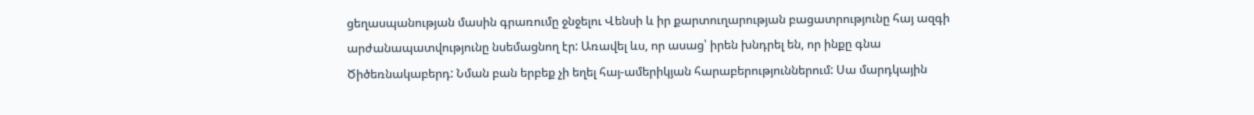ցեղասպանության մասին գրառումը ջնջելու Վենսի և իր քարտուղարության բացատրությունը հայ ազգի արժանապատվությունը նսեմացնող էր: Առավել ևս, որ ասաց՝ իրեն խնդրել են, որ ինքը գնա Ծիծեռնակաբերդ: Նման բան երբեք չի եղել հայ-ամերիկյան հարաբերություններում: Սա մարդկային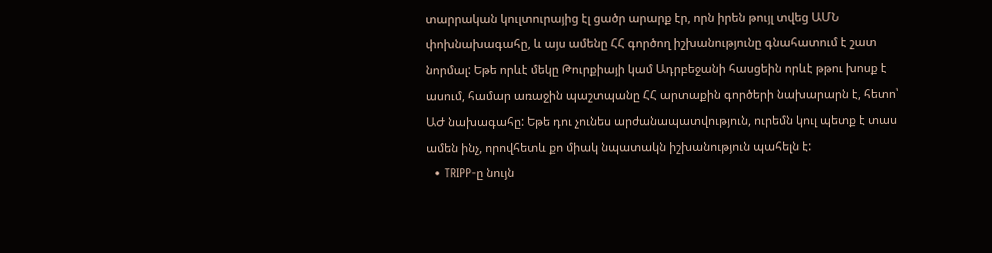տարրական կուլտուրայից էլ ցածր արարք էր, որն իրեն թույլ տվեց ԱՄՆ փոխնախագահը, և այս ամենը ՀՀ գործող իշխանությունը գնահատում է շատ նորմալ: Եթե որևէ մեկը Թուրքիայի կամ Ադրբեջանի հասցեին որևէ թթու խոսք է ասում, համար առաջին պաշտպանը ՀՀ արտաքին գործերի նախարարն է, հետո՝ ԱԺ նախագահը: Եթե դու չունես արժանապատվություն, ուրեմն կուլ պետք է տաս ամեն ինչ, որովհետև քո միակ նպատակն իշխանություն պահելն է:
  • TRIPP-ը նույն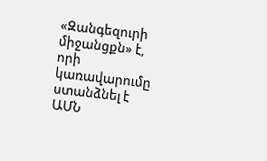«Զանգեզուրի միջանցքն» է, որի կառավարումը ստանձնել է ԱՄՆ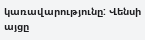կառավարությունը: Վենսի այցը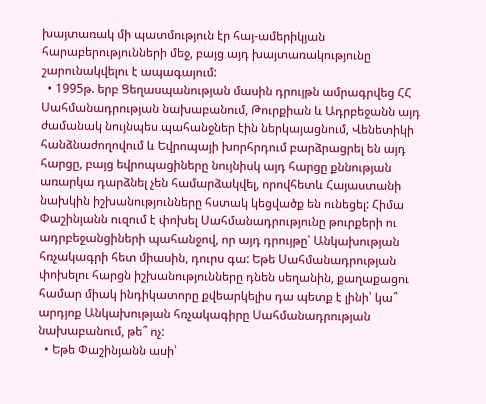խայտառակ մի պատմություն էր հայ-ամերիկյան հարաբերությունների մեջ, բայց այդ խայտառակությունը շարունակվելու է ապագայում:
  • 1995թ. երբ Ցեղասպանության մասին դրույթն ամրագրվեց ՀՀ Սահմանադրության նախաբանում, Թուրքիան և Ադրբեջանն այդ ժամանակ նույնպես պահանջներ էին ներկայացնում, Վենետիկի հանձնաժողովում և Եվրոպայի խորհրդում բարձրացրել են այդ հարցը, բայց եվրոպացիները նույնիսկ այդ հարցը քննության առարկա դարձնել չեն համարձակվել, որովհետև Հայաստանի նախկին իշխանությունները հստակ կեցվածք են ունեցել: Հիմա Փաշինյանն ուզում է փոխել Սահմանադրությունը թուրքերի ու ադրբեջանցիների պահանջով, որ այդ դրույթը՝ Անկախության հռչակագրի հետ միասին, դուրս գա: Եթե Սահմանադրության փոխելու հարցն իշխանությունները դնեն սեղանին, քաղաքացու համար միակ ինդիկատորը քվեարկելիս դա պետք է լինի՝ կա՞ արդյոք Անկախության հռչակագիրը Սահմանադրության նախաբանում, թե՞ ոչ:
  • Եթե Փաշինյանն ասի՝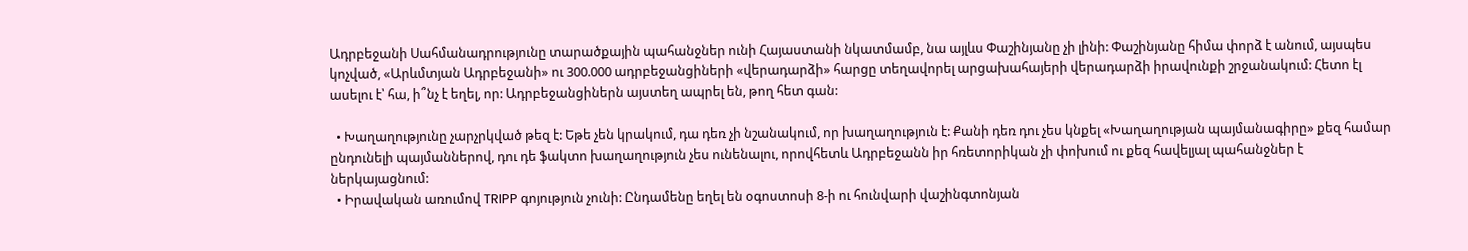Ադրբեջանի Սահմանադրությունը տարածքային պահանջներ ունի Հայաստանի նկատմամբ, նա այլևս Փաշինյանը չի լինի: Փաշինյանը հիմա փորձ է անում, այսպես կոչված, «Արևմտյան Ադրբեջանի» ու 300.000 ադրբեջանցիների «վերադարձի» հարցը տեղավորել արցախահայերի վերադարձի իրավունքի շրջանակում: Հետո էլ ասելու է՝ հա, ի՞նչ է եղել, որ: Ադրբեջանցիներն այստեղ ապրել են, թող հետ գան:

  • Խաղաղությունը չարչրկված թեզ է: Եթե չեն կրակում, դա դեռ չի նշանակում, որ խաղաղություն է: Քանի դեռ դու չես կնքել «Խաղաղության պայմանագիրը» քեզ համար ընդունելի պայմաններով, դու դե ֆակտո խաղաղություն չես ունենալու, որովհետև Ադրբեջանն իր հռետորիկան չի փոխում ու քեզ հավելյալ պահանջներ է ներկայացնում:
  • Իրավական առումով TRIPP գոյություն չունի: Ընդամենը եղել են օգոստոսի 8-ի ու հունվարի վաշինգտոնյան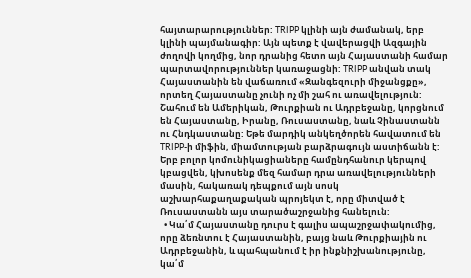հայտարարություններ: TRIPP կլինի այն ժամանակ, երբ կլինի պայմանագիր: Այն պետք է վավերացվի Ազգային ժողովի կողմից, նոր դրանից հետո այն Հայաստանի համար պարտավորություններ կառաջացնի: TRIPP անվան տակ Հայաստանին են վաճառում «Զանգեզուրի միջանցքը», որտեղ Հայաստանը չունի ոչ մի շահ ու առավելություն: Շահում են Ամերիկան, Թուրքիան ու Ադրբեջանը, կորցնում են Հայաստանը, Իրանը, Ռուսաստանը, նաև Չինաստանն ու Հնդկաստանը: Եթե մարդիկ անկեղծորեն հավատում են TRIPP-ի միֆին, միամտության բարձրագույն աստիճանն է: Երբ բոլոր կոմունիկացիաները համընդհանուր կերպով կբացվեն, կխոսենք մեզ համար դրա առավելությունների մասին, հակառակ դեպքում այն սոսկ աշխարհաքաղաքական պրոյեկտ է, որը միտված է Ռուսաստանն այս տարածաշրջանից հանելուն:
  • Կա՛մ Հայաստանը դուրս է գալիս ապաշրջափակումից, որը ձեռնտու է Հայաստանին, բայց նաև Թուրքիային ու Ադրբեջանին, և պահպանում է իր ինքնիշխանությունը, կա՛մ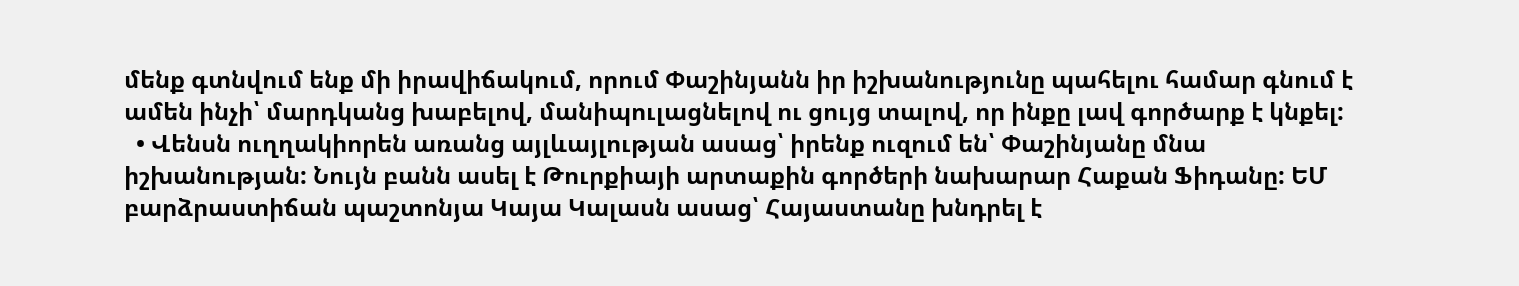մենք գտնվում ենք մի իրավիճակում, որում Փաշինյանն իր իշխանությունը պահելու համար գնում է ամեն ինչի՝ մարդկանց խաբելով, մանիպուլացնելով ու ցույց տալով, որ ինքը լավ գործարք է կնքել:
  • Վենսն ուղղակիորեն առանց այլևայլության ասաց՝ իրենք ուզում են՝ Փաշինյանը մնա իշխանության: Նույն բանն ասել է Թուրքիայի արտաքին գործերի նախարար Հաքան Ֆիդանը: ԵՄ բարձրաստիճան պաշտոնյա Կայա Կալասն ասաց՝ Հայաստանը խնդրել է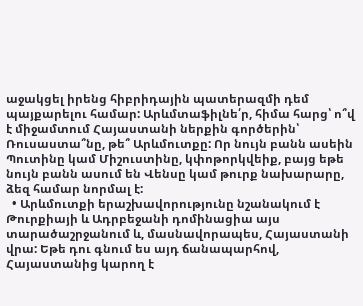աջակցել իրենց հիբրիդային պատերազմի դեմ պայքարելու համար: Արևմտաֆիլնե՛ր, հիմա հարց՝ ո՞վ է միջամտում Հայաստանի ներքին գործերին՝ Ռուսաստա՞նը, թե՞ Արևմուտքը: Որ նույն բանն ասեին Պուտինը կամ Միշուստինը, կփոթորկվեիք, բայց եթե նույն բանն ասում են Վենսը կամ թուրք նախարարը, ձեզ համար նորմալ է:
  • Արևմուտքի երաշխավորությունը նշանակում է Թուրքիայի և Ադրբեջանի դոմինացիա այս տարածաշրջանում և, մասնավորապես, Հայաստանի վրա: Եթե դու գնում ես այդ ճանապարհով, Հայաստանից կարող է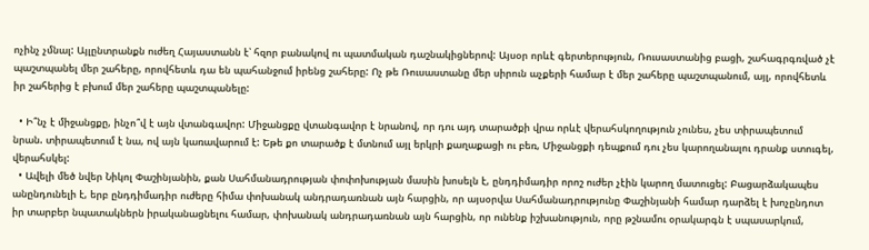ոչինչ չմնալ: Այլընտրանքն ուժեղ Հայաստանն է՝ հզոր բանակով ու պատմական դաշնակիցներով: Այսօր որևէ գերտերություն, Ռուսաստանից բացի, շահագրգռված չէ պաշտպանել մեր շահերը, որովհետև դա են պահանջում իրենց շահերը: Ոչ թե Ռուսաստանը մեր սիրուն աչքերի համար է մեր շահերը պաշտպանում, այլ, որովհետև իր շահերից է բխում մեր շահերը պաշտպանելը:

  • Ի՞նչ է միջանցքը, ինչո՞վ է այն վտանգավոր: Միջանցքը վտանգավոր է նրանով, որ դու այդ տարածքի վրա որևէ վերահսկողություն չունես, չես տիրապետում նրան. տիրապետում է նա, ով այն կառավարում է: Եթե քո տարածք է մտնում այլ երկրի քաղաքացի ու բեռ, Միջանցքի դեպքում դու չես կարողանալու դրանք ստուգել, վերահսկել:
  • Ավելի մեծ նվեր Նիկոլ Փաշինյանին, քան Սահմանադրության փոփոխության մասին խոսելն է, ընդդիմադիր որոշ ուժեր չէին կարող մատուցել: Բացարձակապես անընդունելի է, երբ ընդդիմադիր ուժերը հիմա փոխանակ անդրադառնան այն հարցին, որ այսօրվա Սահմանադրությունը Փաշինյանի համար դարձել է խոչընդոտ իր տարբեր նպատակներն իրականացնելու համար, փոխանակ անդրադառնան այն հարցին, որ ունենք իշխանություն, որը թշնամու օրակարգն է սպասարկում,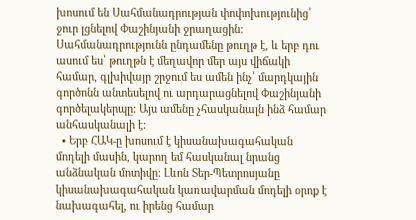խոսում են Սահմանադրության փոփոխությունից՝ ջուր լցնելով Փաշինյանի ջրաղացին: Սահմանադրությունն ընդամենը թուղթ է, և երբ դու ասում ես՝ թուղթն է մեղավոր մեր այս վիճակի համար, գլխիվայր շրջում ես ամեն ինչ՝ մարդկային գործոնն անտեսելով ու արդարացնելով Փաշինյանի գործելակերպը: Այս ամենը չհասկանալն ինձ համար անհասկանալի է:
  • Երբ ՀԱԿ-ը խոսում է կիսանախագահական մոդելի մասին, կարող եմ հասկանալ նրանց անձնական մոտիվը: Լևոն Տեր-Պետրոսյանը կիսանախագահական կառավարման մոդելի օրոք է նախագահել, ու իրենց համար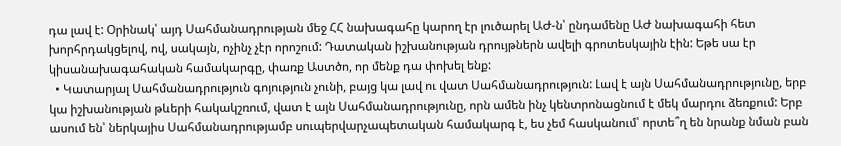դա լավ է: Օրինակ՝ այդ Սահմանադրության մեջ ՀՀ նախագահը կարող էր լուծարել ԱԺ-ն՝ ընդամենը ԱԺ նախագահի հետ խորհրդակցելով, ով, սակայն, ոչինչ չէր որոշում: Դատական իշխանության դրույթներն ավելի գրոտեսկային էին: Եթե սա էր կիսանախագահական համակարգը, փառք Աստծո, որ մենք դա փոխել ենք:
  • Կատարյալ Սահմանադրություն գոյություն չունի, բայց կա լավ ու վատ Սահմանադրություն: Լավ է այն Սահմանադրությունը, երբ կա իշխանության թևերի հակակշռում, վատ է այն Սահմանադրությունը, որն ամեն ինչ կենտրոնացնում է մեկ մարդու ձեռքում: Երբ ասում են՝ ներկայիս Սահմանադրությամբ սուպերվարչապետական համակարգ է, ես չեմ հասկանում՝ որտե՞ղ են նրանք նման բան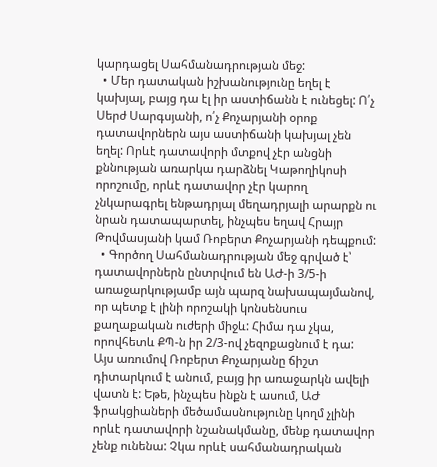կարդացել Սահմանադրության մեջ:
  • Մեր դատական իշխանությունը եղել է կախյալ, բայց դա էլ իր աստիճանն է ունեցել: Ո՛չ Սերժ Սարգսյանի, ո՛չ Քոչարյանի օրոք դատավորներն այս աստիճանի կախյալ չեն եղել: Որևէ դատավորի մտքով չէր անցնի քննության առարկա դարձնել Կաթողիկոսի որոշումը, որևէ դատավոր չէր կարող չնկարագրել ենթադրյալ մեղադրյալի արարքն ու նրան դատապարտել, ինչպես եղավ Հրայր Թովմասյանի կամ Ռոբերտ Քոչարյանի դեպքում:
  • Գործող Սահմանադրության մեջ գրված է՝ դատավորներն ընտրվում են ԱԺ-ի 3/5-ի առաջարկությամբ այն պարզ նախապայմանով, որ պետք է լինի որոշակի կոնսենսուս քաղաքական ուժերի միջև: Հիմա դա չկա, որովհետև ՔՊ-ն իր 2/3-ով չեզոքացնում է դա: Այս առումով Ռոբերտ Քոչարյանը ճիշտ դիտարկում է անում, բայց իր առաջարկն ավելի վատն է: Եթե, ինչպես ինքն է ասում, ԱԺ ֆրակցիաների մեծամասնությունը կողմ չլինի որևէ դատավորի նշանակմանը, մենք դատավոր չենք ունենա: Չկա որևէ սահմանադրական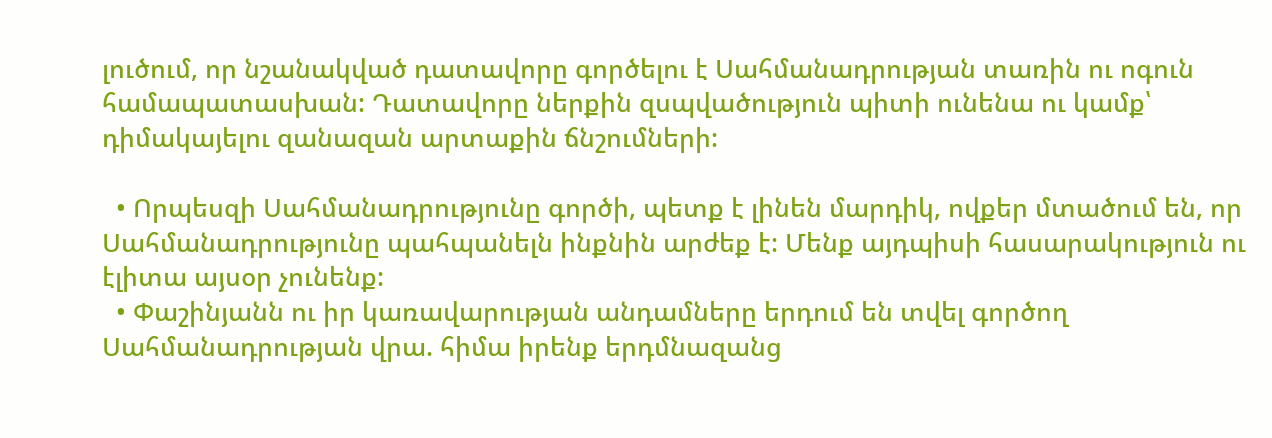լուծում, որ նշանակված դատավորը գործելու է Սահմանադրության տառին ու ոգուն համապատասխան: Դատավորը ներքին զսպվածություն պիտի ունենա ու կամք՝ դիմակայելու զանազան արտաքին ճնշումների:

  • Որպեսզի Սահմանադրությունը գործի, պետք է լինեն մարդիկ, ովքեր մտածում են, որ Սահմանադրությունը պահպանելն ինքնին արժեք է: Մենք այդպիսի հասարակություն ու էլիտա այսօր չունենք:
  • Փաշինյանն ու իր կառավարության անդամները երդում են տվել գործող Սահմանադրության վրա. հիմա իրենք երդմնազանց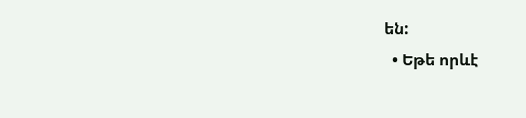են:
  • Եթե որևէ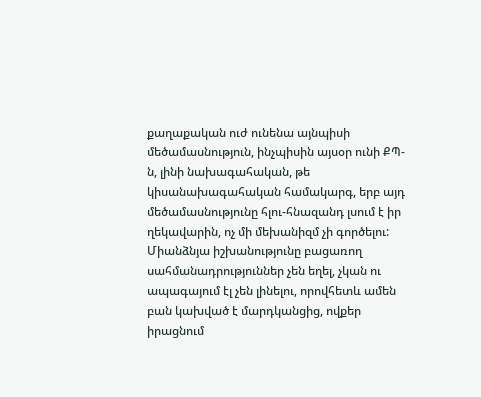քաղաքական ուժ ունենա այնպիսի մեծամասնություն, ինչպիսին այսօր ունի ՔՊ-ն, լինի նախագահական, թե կիսանախագահական համակարգ, երբ այդ մեծամասնությունը հլու-հնազանդ լսում է իր ղեկավարին, ոչ մի մեխանիզմ չի գործելու: Միանձնյա իշխանությունը բացառող սահմանադրություններ չեն եղել, չկան ու ապագայում էլ չեն լինելու, որովհետև ամեն բան կախված է մարդկանցից, ովքեր իրացնում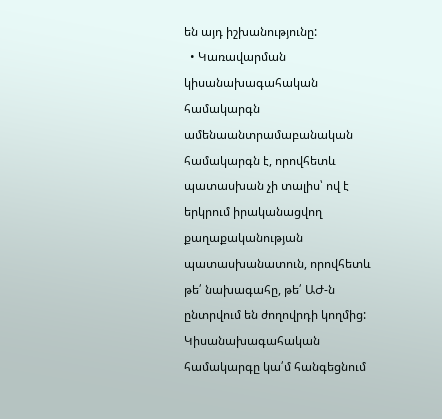են այդ իշխանությունը:
  • Կառավարման կիսանախագահական համակարգն ամենաանտրամաբանական համակարգն է, որովհետև պատասխան չի տալիս՝ ով է երկրում իրականացվող քաղաքականության պատասխանատուն, որովհետև թե՛ նախագահը, թե՛ ԱԺ-ն ընտրվում են ժողովրդի կողմից: Կիսանախագահական համակարգը կա՛մ հանգեցնում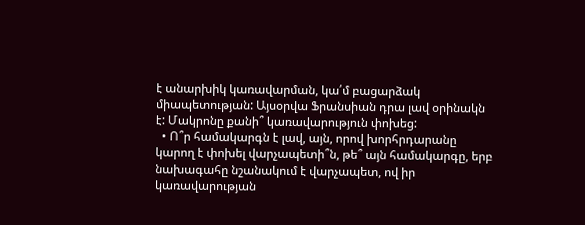է անարխիկ կառավարման, կա՛մ բացարձակ միապետության: Այսօրվա Ֆրանսիան դրա լավ օրինակն է: Մակրոնը քանի՞ կառավարություն փոխեց:
  • Ո՞ր համակարգն է լավ, այն, որով խորհրդարանը կարող է փոխել վարչապետի՞ն, թե՞ այն համակարգը, երբ նախագահը նշանակում է վարչապետ, ով իր կառավարության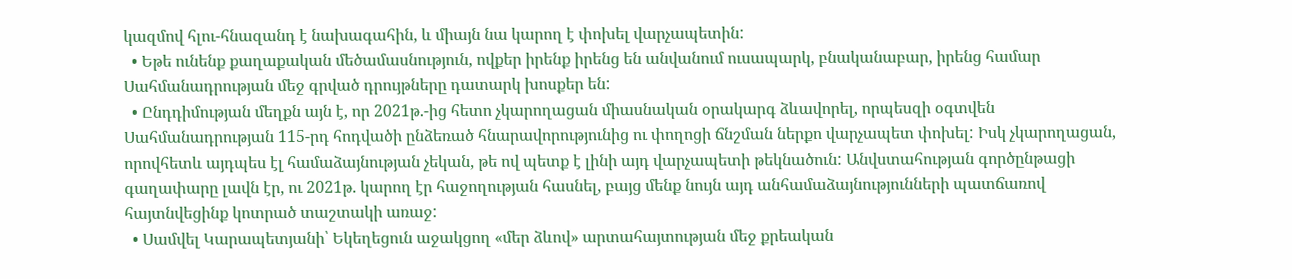կազմով հլու-հնազանդ է նախագահին, և միայն նա կարող է փոխել վարչապետին:
  • Եթե ունենք քաղաքական մեծամասնություն, ովքեր իրենք իրենց են անվանում ուսապարկ, բնականաբար, իրենց համար Սահմանադրության մեջ գրված դրույթները դատարկ խոսքեր են:
  • Ընդդիմության մեղքն այն է, որ 2021թ.-ից հետո չկարողացան միասնական օրակարգ ձևավորել, որպեսզի օգտվեն Սահմանադրության 115-րդ հոդվածի ընձեռած հնարավորությունից ու փողոցի ճնշման ներքո վարչապետ փոխել: Իսկ չկարողացան, որովհետև այդպես էլ համաձայնության չեկան, թե ով պետք է լինի այդ վարչապետի թեկնածուն: Անվստահության գործընթացի գաղափարը լավն էր, ու 2021թ. կարող էր հաջողության հասնել, բայց մենք նույն այդ անհամաձայնությունների պատճառով հայտնվեցինք կոտրած տաշտակի առաջ:
  • Սամվել Կարապետյանի՝ Եկեղեցուն աջակցող «մեր ձևով» արտահայտության մեջ քրեական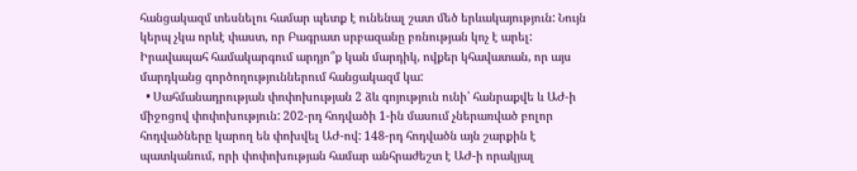հանցակազմ տեսնելու համար պետք է ունենալ շատ մեծ երևակայություն: Նույն կերպ չկա որևէ փաստ, որ Բագրատ սրբազանը բռնության կոչ է արել: Իրավապահ համակարգում արդյո՞ք կան մարդիկ, ովքեր կհավատան, որ այս մարդկանց գործողություններում հանցակազմ կա:
  • Սահմանադրության փոփոխության 2 ձև գոյություն ունի՝ հանրաքվե և ԱԺ-ի միջոցով փոփոխություն: 202-րդ հոդվածի 1-ին մասում չներառված բոլոր հոդվածները կարող են փոխվել ԱԺ-ով: 148-րդ հոդվածն այն շարքին է պատկանում, որի փոփոխության համար անհրաժեշտ է ԱԺ-ի որակյալ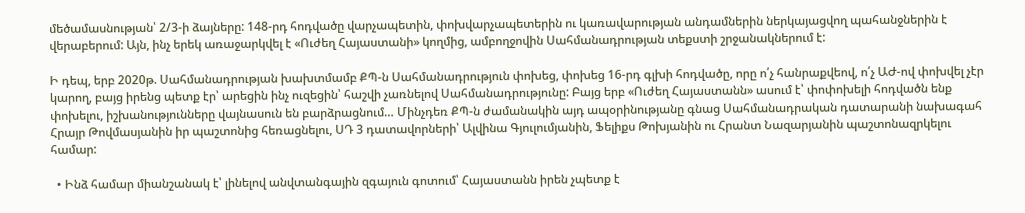մեծամասնության՝ 2/3-ի ձայները: 148-րդ հոդվածը վարչապետին, փոխվարչապետերին ու կառավարության անդամներին ներկայացվող պահանջներին է վերաբերում: Այն, ինչ երեկ առաջարկվել է «Ուժեղ Հայաստանի» կողմից, ամբողջովին Սահմանադրության տեքստի շրջանակներում է:

Ի դեպ, երբ 2020թ. Սահմանադրության խախտմամբ ՔՊ-ն Սահմանադրություն փոխեց, փոխեց 16-րդ գլխի հոդվածը, որը ո՛չ հանրաքվեով, ո՛չ ԱԺ-ով փոխվել չէր կարող, բայց իրենց պետք էր՝ արեցին ինչ ուզեցին՝ հաշվի չառնելով Սահմանադրությունը: Բայց երբ «Ուժեղ Հայաստանն» ասում է՝ փոփոխելի հոդվածն ենք փոխելու, իշխանությունները վայնասուն են բարձրացնում… Մինչդեռ ՔՊ-ն ժամանակին այդ ապօրինությանը գնաց Սահմանադրական դատարանի նախագահ Հրայր Թովմասյանին իր պաշտոնից հեռացնելու, ՍԴ 3 դատավորների՝ Ալվինա Գյուլումյանին, Ֆելիքս Թոխյանին ու Հրանտ Նազարյանին պաշտոնազրկելու համար:

  • Ինձ համար միանշանակ է՝ լինելով անվտանգային զգայուն գոտում՝ Հայաստանն իրեն չպետք է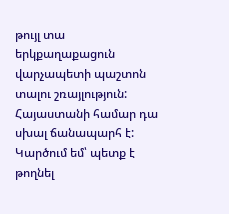թույլ տա երկքաղաքացուն վարչապետի պաշտոն տալու շռայլություն: Հայաստանի համար դա սխալ ճանապարհ է: Կարծում եմ՝ պետք է թողնել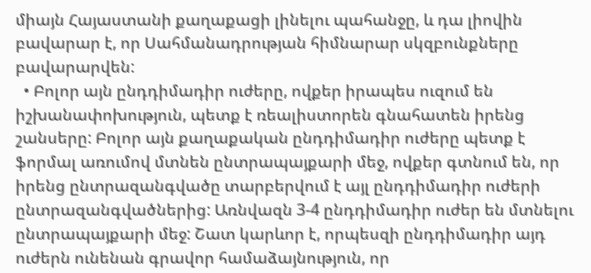միայն Հայաստանի քաղաքացի լինելու պահանջը, և դա լիովին բավարար է, որ Սահմանադրության հիմնարար սկզբունքները բավարարվեն:
  • Բոլոր այն ընդդիմադիր ուժերը, ովքեր իրապես ուզում են իշխանափոխություն, պետք է ռեալիստորեն գնահատեն իրենց շանսերը: Բոլոր այն քաղաքական ընդդիմադիր ուժերը պետք է ֆորմալ առումով մտնեն ընտրապայքարի մեջ, ովքեր գտնում են, որ իրենց ընտրազանգվածը տարբերվում է այլ ընդդիմադիր ուժերի ընտրազանգվածներից: Առնվազն 3-4 ընդդիմադիր ուժեր են մտնելու ընտրապայքարի մեջ: Շատ կարևոր է, որպեսզի ընդդիմադիր այդ ուժերն ունենան գրավոր համաձայնություն, որ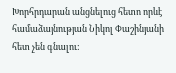Խորհրդարան անցնելուց հետո որևէ համաձայնության Նիկոլ Փաշինյանի հետ չեն գնալու: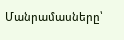Մանրամասները՝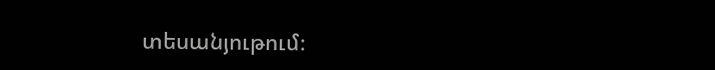տեսանյութում։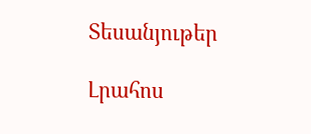Տեսանյութեր

Լրահոս